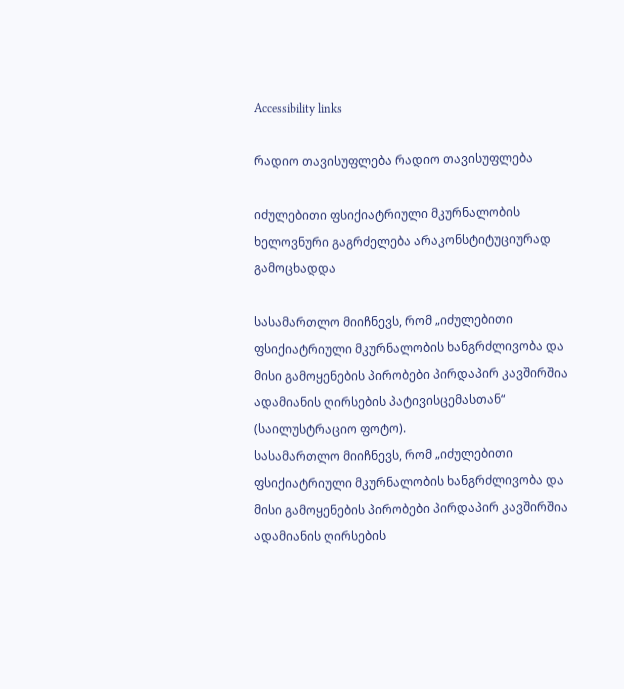Accessibility links

რადიო თავისუფლება რადიო თავისუფლება

იძულებითი ფსიქიატრიული მკურნალობის ხელოვნური გაგრძელება არაკონსტიტუციურად გამოცხადდა

სასამართლო მიიჩნევს, რომ „იძულებითი ფსიქიატრიული მკურნალობის ხანგრძლივობა და მისი გამოყენების პირობები პირდაპირ კავშირშია ადამიანის ღირსების პატივისცემასთან“ (საილუსტრაციო ფოტო).
სასამართლო მიიჩნევს, რომ „იძულებითი ფსიქიატრიული მკურნალობის ხანგრძლივობა და მისი გამოყენების პირობები პირდაპირ კავშირშია ადამიანის ღირსების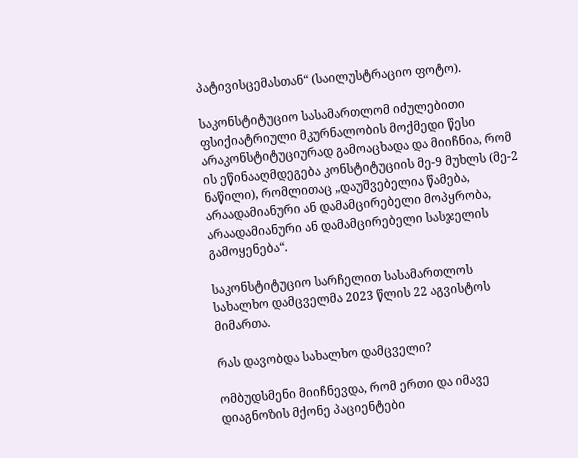პატივისცემასთან“ (საილუსტრაციო ფოტო).

საკონსტიტუციო სასამართლომ იძულებითი ფსიქიატრიული მკურნალობის მოქმედი წესი არაკონსტიტუციურად გამოაცხადა და მიიჩნია, რომ ის ეწინააღმდეგება კონსტიტუციის მე-9 მუხლს (მე-2 ნაწილი), რომლითაც „დაუშვებელია წამება, არაადამიანური ან დამამცირებელი მოპყრობა, არაადამიანური ან დამამცირებელი სასჯელის გამოყენება“.

საკონსტიტუციო სარჩელით სასამართლოს სახალხო დამცველმა 2023 წლის 22 აგვისტოს მიმართა.

რას დავობდა სახალხო დამცველი?

ომბუდსმენი მიიჩნევდა, რომ ერთი და იმავე დიაგნოზის მქონე პაციენტები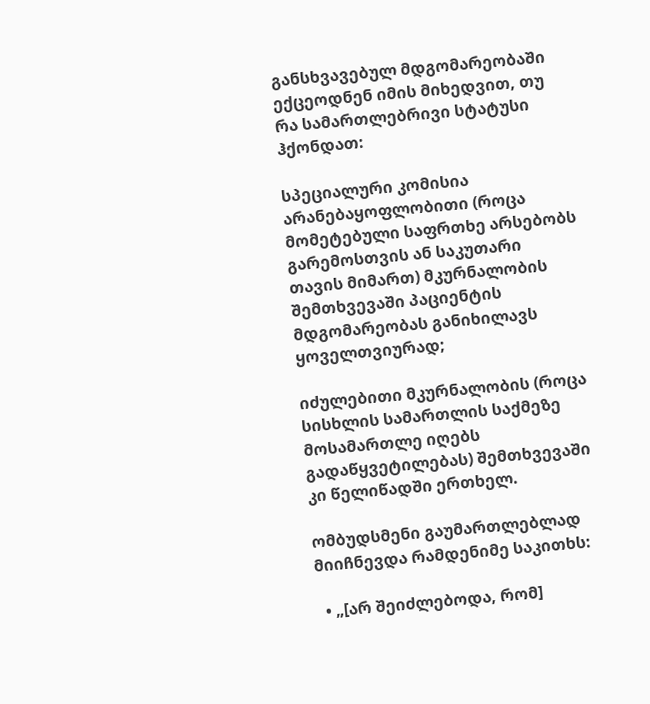განსხვავებულ მდგომარეობაში ექცეოდნენ იმის მიხედვით, თუ რა სამართლებრივი სტატუსი ჰქონდათ:

სპეციალური კომისია არანებაყოფლობითი (როცა მომეტებული საფრთხე არსებობს გარემოსთვის ან საკუთარი თავის მიმართ) მკურნალობის შემთხვევაში პაციენტის მდგომარეობას განიხილავს ყოველთვიურად;

იძულებითი მკურნალობის (როცა სისხლის სამართლის საქმეზე მოსამართლე იღებს გადაწყვეტილებას) შემთხვევაში კი წელიწადში ერთხელ.

ომბუდსმენი გაუმართლებლად მიიჩნევდა რამდენიმე საკითხს:

  • „[არ შეიძლებოდა, რომ]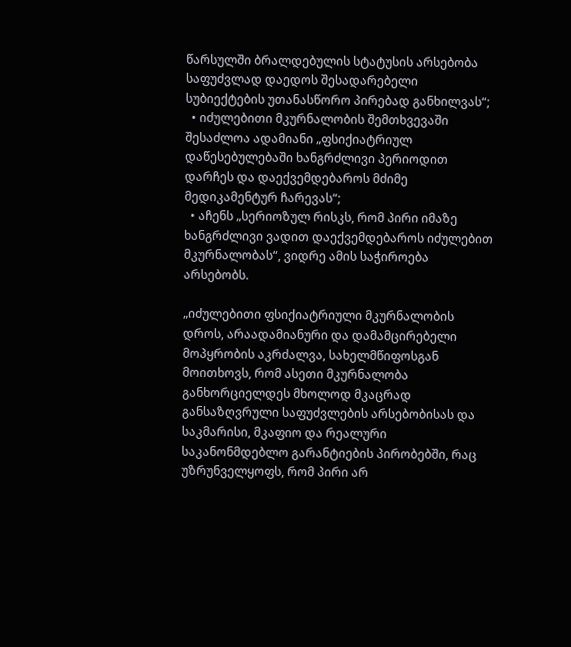წარსულში ბრალდებულის სტატუსის არსებობა საფუძვლად დაედოს შესადარებელი სუბიექტების უთანასწორო პირებად განხილვას“;
  • იძულებითი მკურნალობის შემთხვევაში შესაძლოა ადამიანი „ფსიქიატრიულ დაწესებულებაში ხანგრძლივი პერიოდით დარჩეს და დაექვემდებაროს მძიმე მედიკამენტურ ჩარევას“;
  • აჩენს „სერიოზულ რისკს, რომ პირი იმაზე ხანგრძლივი ვადით დაექვემდებაროს იძულებით მკურნალობას“, ვიდრე ამის საჭიროება არსებობს.

„იძულებითი ფსიქიატრიული მკურნალობის დროს, არაადამიანური და დამამცირებელი მოპყრობის აკრძალვა, სახელმწიფოსგან მოითხოვს, რომ ასეთი მკურნალობა განხორციელდეს მხოლოდ მკაცრად განსაზღვრული საფუძვლების არსებობისას და საკმარისი, მკაფიო და რეალური საკანონმდებლო გარანტიების პირობებში, რაც უზრუნველყოფს, რომ პირი არ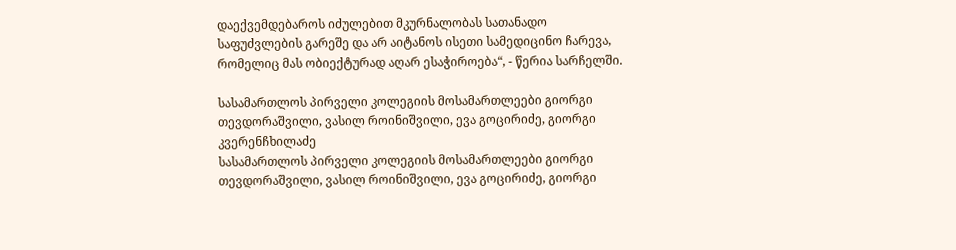დაექვემდებაროს იძულებით მკურნალობას სათანადო საფუძვლების გარეშე და არ აიტანოს ისეთი სამედიცინო ჩარევა, რომელიც მას ობიექტურად აღარ ესაჭიროება“, - წერია სარჩელში.

სასამართლოს პირველი კოლეგიის მოსამართლეები გიორგი თევდორაშვილი, ვასილ როინიშვილი, ევა გოცირიძე, გიორგი კვერენჩხილაძე
სასამართლოს პირველი კოლეგიის მოსამართლეები გიორგი თევდორაშვილი, ვასილ როინიშვილი, ევა გოცირიძე, გიორგი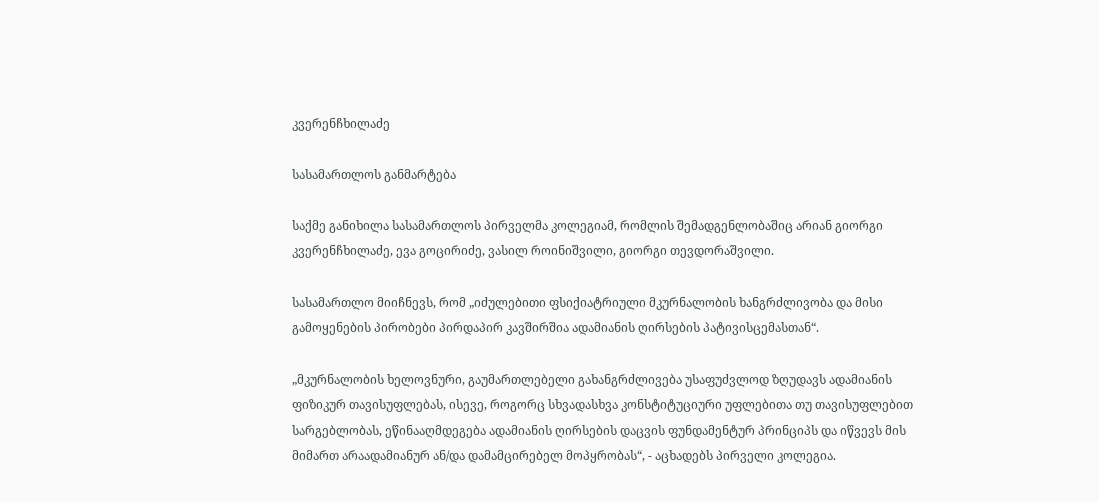კვერენჩხილაძე

სასამართლოს განმარტება

საქმე განიხილა სასამართლოს პირველმა კოლეგიამ, რომლის შემადგენლობაშიც არიან გიორგი კვერენჩხილაძე, ევა გოცირიძე, ვასილ როინიშვილი, გიორგი თევდორაშვილი.

სასამართლო მიიჩნევს, რომ „იძულებითი ფსიქიატრიული მკურნალობის ხანგრძლივობა და მისი გამოყენების პირობები პირდაპირ კავშირშია ადამიანის ღირსების პატივისცემასთან“.

„მკურნალობის ხელოვნური, გაუმართლებელი გახანგრძლივება უსაფუძვლოდ ზღუდავს ადამიანის ფიზიკურ თავისუფლებას, ისევე, როგორც სხვადასხვა კონსტიტუციური უფლებითა თუ თავისუფლებით სარგებლობას, ეწინააღმდეგება ადამიანის ღირსების დაცვის ფუნდამენტურ პრინციპს და იწვევს მის მიმართ არაადამიანურ ან/და დამამცირებელ მოპყრობას“, - აცხადებს პირველი კოლეგია.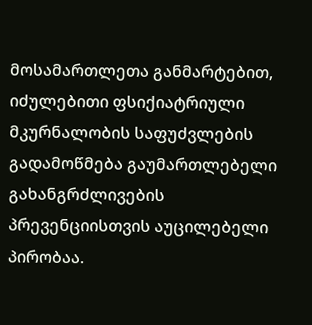მოსამართლეთა განმარტებით, იძულებითი ფსიქიატრიული მკურნალობის საფუძვლების გადამოწმება გაუმართლებელი გახანგრძლივების პრევენციისთვის აუცილებელი პირობაა.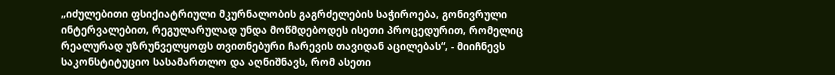„იძულებითი ფსიქიატრიული მკურნალობის გაგრძელების საჭიროება, გონივრული ინტერვალებით, რეგულარულად უნდა მოწმდებოდეს ისეთი პროცედურით, რომელიც რეალურად უზრუნველყოფს თვითნებური ჩარევის თავიდან აცილებას“, - მიიჩნევს საკონსტიტუციო სასამართლო და აღნიშნავს, რომ ასეთი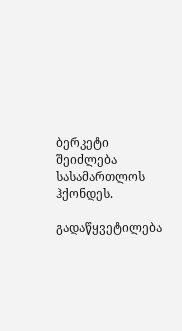ბერკეტი შეიძლება სასამართლოს ჰქონდეს.

გადაწყვეტილება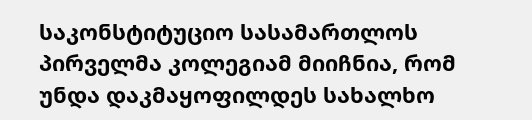საკონსტიტუციო სასამართლოს პირველმა კოლეგიამ მიიჩნია, რომ უნდა დაკმაყოფილდეს სახალხო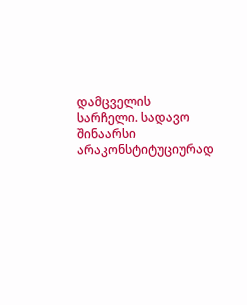დამცველის სარჩელი. სადავო შინაარსი არაკონსტიტუციურად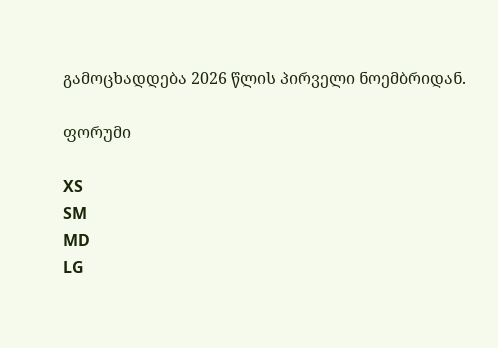გამოცხადდება 2026 წლის პირველი ნოემბრიდან.

ფორუმი

XS
SM
MD
LG